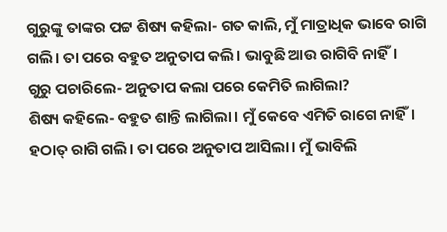ଗୁରୁଙ୍କୁ ତାଙ୍କର ପଟ୍ଟ ଶିଷ୍ୟ କହିଲା- ଗତ କାଲି, ମୁଁ ମାତ୍ରାଧିକ ଭାବେ ରାଗି ଗଲି। ତା ପରେ ବହୁତ ଅନୁତାପ କଲି। ଭାବୁଛି ଆଉ ରାଗିବି ନାହିଁ।
ଗୁରୁ ପଚାରିଲେ- ଅନୁତାପ କଲା ପରେ କେମିତି ଲାଗିଲା?
ଶିଷ୍ୟ କହିଲେ- ବହୁତ ଶାନ୍ତି ଲାଗିଲା। ମୁଁ କେବେ ଏମିତି ରାଗେ ନାହିଁ। ହଠାତ୍ ରାଗି ଗଲି। ତା ପରେ ଅନୁତାପ ଆସିଲା। ମୁଁ ଭାବିଲି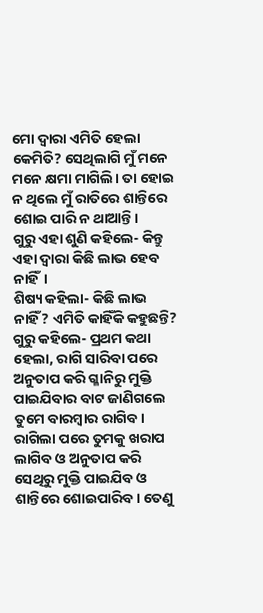ମୋ ଦ୍ବାରା ଏମିତି ହେଲା କେମିତି? ସେଥିଲାଗି ମୁଁ ମନେ ମନେ କ୍ଷମା ମାଗିଲି। ତା ହୋଇ ନ ଥିଲେ ମୁଁ ରାତିରେ ଶାନ୍ତିରେ ଶୋଇ ପାରି ନ ଥାଆନ୍ତି।
ଗୁରୁ ଏହା ଶୁଣି କହିଲେ- କିନ୍ତୁ ଏହା ଦ୍ବାରା କିଛି ଲାଭ ହେବ ନାହିଁ।
ଶିଷ୍ୟ କହିଲା- କିଛି ଲାଭ ନାହିଁ? ଏମିତି କାହିଁକି କହୁଛନ୍ତି?
ଗୁରୁ କହିଲେ- ପ୍ରଥମ କଥା ହେଲା, ରାଗି ସାରିବା ପରେ ଅନୁତାପ କରି ଗ୍ଳାନିରୁ ମୁକ୍ତି ପାଇଯିବାର ବାଟ ଜାଣିଗଲେ ତୁମେ ବାରମ୍ବାର ରାଗିବ। ରାଗିଲା ପରେ ତୁମକୁ ଖରାପ ଲାଗିବ ଓ ଅନୁତାପ କରି ସେଥିରୁ ମୁକ୍ତି ପାଇଯିବ ଓ ଶାନ୍ତିରେ ଶୋଇପାରିବ। ତେଣୁ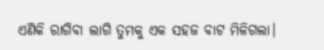ଏଣିକି ରାଗିବା ଲାଗି ତୁମକୁ ଏକ ସହଜ ବାଟ ମିଳିଗଲା।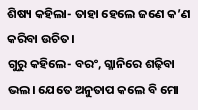ଶିଷ୍ୟ କହିଲା- ତାହା ହେଲେ ଜଣେ କ’ଣ କରିବା ଉଚିତ।
ଗୁରୁ କହିଲେ- ବରଂ, ଗ୍ଳାନିରେ ଶଢ଼ିବା ଭଲ। ଯେତେ ଅନୁତାପ କଲେ ବି ମୋ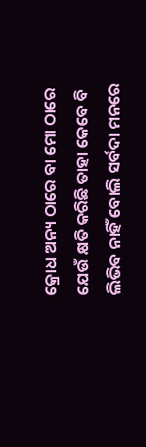କ୍ରୋଧ ଅନ୍ୟ ଠାରେ ବା ମୋ ଠାରେ ଯେଉଁ କ୍ଷତି କରିଛି ତାହା କେବେ ବି ଲିଭିବ ନାହିଁ ବୋଲି ସର୍ବଦା ମନରେ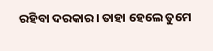ରହିବା ଦରକାର। ତାହା ହେଲେ ତୁମେ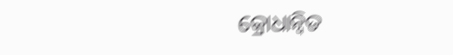କ୍ରୋଧାନ୍ବିତ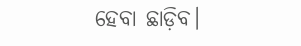ହେବା ଛାଡ଼ିବ।